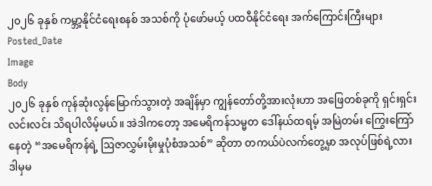၂၀၂၆ ခုနှစ် ကမ္ဘာ့နိုင်ငံရေးစနစ် အသစ်ကို ပုံဖော်မယ့် ပထဝီနိုင်ငံရေး အက်ကြောင်းကြီးများ
Posted_Date
Image
Body
၂၀၂၆ ခုနှစ် ကုန်ဆုံးလွန်မြောက်သွားတဲ့ အချိန်မှာ ကျွန်တော်တို့အားလုံးဟာ အဖြေတစ်ခုကို ရှင်းရှင်းလင်းလင်း သိရပါလိမ့်မယ်။ အဲဒါကတော့ အမေရိကန်သမ္မတ ဒေါ်နယ်ထရမ့် အမြဲတမ်း ကြွေးကြော်နေတဲ့ “အမေရိကန်ရဲ့ ဩဇာလွှမ်းမိုးမှုပုံစံအသစ်” ဆိုတာ တကယ်ပဲလက်တွေ့မှာ အလုပ်ဖြစ်ရဲ့လား ဒါမှမ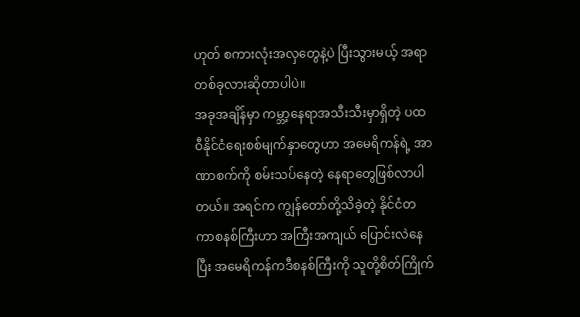ဟုတ် စကားလုံးအလှတွေနဲ့ပဲ ပြီးသွားမယ့် အရာတစ်ခုလားဆိုတာပါပဲ။
အခုအချိန်မှာ ကမ္ဘာ့နေရာအသီးသီးမှာရှိတဲ့ ပထဝီနိုင်ငံရေးစစ်မျက်နှာတွေဟာ အမေရိကန်ရဲ့ အာဏာစက်ကို စမ်းသပ်နေတဲ့ နေရာတွေဖြစ်လာပါတယ်။ အရင်က ကျွန်တော်တို့သိခဲ့တဲ့ နိုင်ငံတကာစနစ်ကြီးဟာ အကြီးအကျယ် ပြောင်းလဲနေပြီး အမေရိကန်ကဒီစနစ်ကြီးကို သူတို့စိတ်ကြိုက်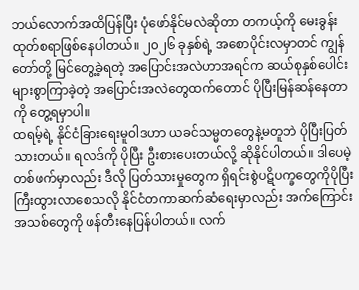ဘယ်လောက်အထိပြန်ပြီး ပုံဖော်နိုင်မလဲဆိုတာ တကယ့်ကို မေးခွန်းထုတ်စရာဖြစ်နေပါတယ်။ ၂၀၂၆ ခုနှစ်ရဲ့ အစောပိုင်းလမှာတင် ကျွန်တော်တို့ မြင်တွေ့ခဲ့ရတဲ့ အပြောင်းအလဲဟာအရင်က ဆယ်စုနှစ်ပေါင်းများစွာကြာခဲ့တဲ့ အပြောင်းအလဲတွေထက်တောင် ပိုပြီးမြန်ဆန်နေတာကို တွေ့ရမှာပါ။
ထရမ့်ရဲ့ နိုင်ငံခြားရေးမူဝါဒဟာ ယခင်သမ္မတတွေနဲ့မတူဘဲ ပိုပြီးပြတ်သားတယ်။ ရလဒ်ကို ပိုပြီး ဦးစားပေးတယ်လို့ ဆိုနိုင်ပါတယ်။ ဒါပေမဲ့ တစ်ဖက်မှာလည်း ဒီလို ပြတ်သားမှုတွေက ရှိရင်းစွဲပဋိပက္ခတွေကိုပိုပြီး ကြီးထွားလာစေသလို နိုင်ငံတကာဆက်ဆံရေးမှာလည်း အက်ကြောင်းအသစ်တွေကို ဖန်တီးနေပြန်ပါတယ်။ လက်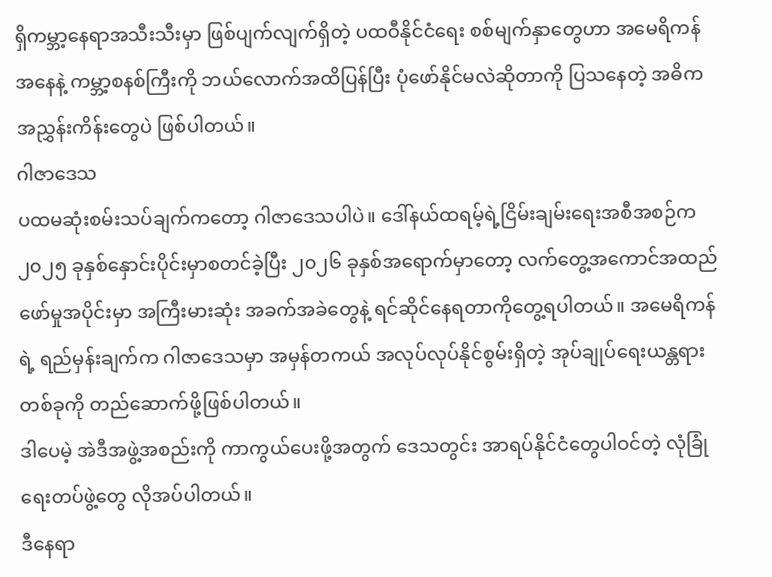ရှိကမ္ဘာ့နေရာအသီးသီးမှာ ဖြစ်ပျက်လျက်ရှိတဲ့ ပထဝီနိုင်ငံရေး စစ်မျက်နှာတွေဟာ အမေရိကန်အနေနဲ့ ကမ္ဘာ့စနစ်ကြီးကို ဘယ်လောက်အထိပြန်ပြီး ပုံဖော်နိုင်မလဲဆိုတာကို ပြသနေတဲ့ အဓိက အညွှန်းကိန်းတွေပဲ ဖြစ်ပါတယ်။
ဂါဇာဒေသ
ပထမဆုံးစမ်းသပ်ချက်ကတော့ ဂါဇာဒေသပါပဲ။ ဒေါ်နယ်ထရမ့်ရဲ့ငြိမ်းချမ်းရေးအစီအစဉ်က ၂၀၂၅ ခုနှစ်နှောင်းပိုင်းမှာစတင်ခဲ့ပြီး ၂၀၂၆ ခုနှစ်အရောက်မှာတော့ လက်တွေ့အကောင်အထည် ဖော်မှုအပိုင်းမှာ အကြီးမားဆုံး အခက်အခဲတွေနဲ့ ရင်ဆိုင်နေရတာကိုတွေ့ရပါတယ်။ အမေရိကန်ရဲ့ ရည်မှန်းချက်က ဂါဇာဒေသမှာ အမှန်တကယ် အလုပ်လုပ်နိုင်စွမ်းရှိတဲ့ အုပ်ချုပ်ရေးယန္တရားတစ်ခုကို တည်ဆောက်ဖို့ဖြစ်ပါတယ်။
ဒါပေမဲ့ အဲဒီအဖွဲ့အစည်းကို ကာကွယ်ပေးဖို့အတွက် ဒေသတွင်း အာရပ်နိုင်ငံတွေပါဝင်တဲ့ လုံခြုံရေးတပ်ဖွဲ့တွေ လိုအပ်ပါတယ်။
ဒီနေရာ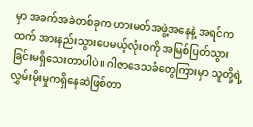မှာ အခက်အခဲတစ်ခုက ဟားမတ်အဖွဲ့အနေနဲ့ အရင်ကထက် အားနည်းသွားပေမယ့်လုံးဝကို အမြစ်ပြတ်သွားခြင်းမရှိသေးတာပါပဲ။ ဂါဇာဒေသခံတွေကြားမှာ သူတို့ရဲ့ လွှမ်းမိုးမှုကရှိနေဆဲဖြစ်တာ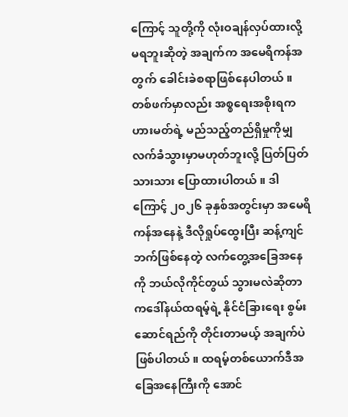ကြောင့် သူတို့ကို လုံးဝချန်လှပ်ထားလို့မရဘူးဆိုတဲ့ အချက်က အမေရိကန်အတွက် ခေါင်းခဲစရာဖြစ်နေပါတယ်။
တစ်ဖက်မှာလည်း အစ္စရေးအစိုးရကဟားမတ်ရဲ့ မည်သည့်တည်ရှိမှုကိုမျှ လက်ခံသွားမှာမဟုတ်ဘူးလို့ ပြတ်ပြတ်သားသား ပြောထားပါတယ်။ ဒါကြောင့် ၂၀၂၆ ခုနှစ်အတွင်းမှာ အမေရိကန်အနေနဲ့ ဒီလိုရှုပ်ထွေးပြီး ဆန့်ကျင်ဘက်ဖြစ်နေတဲ့ လက်တွေ့အခြေအနေကို ဘယ်လိုကိုင်တွယ် သွားမလဲဆိုတာကဒေါ်နယ်ထရမ့်ရဲ့ နိုင်ငံခြားရေး စွမ်းဆောင်ရည်ကို တိုင်းတာမယ့် အချက်ပဲဖြစ်ပါတယ်။ ထရမ့်တစ်ယောက်ဒီအခြေအနေကြီးကို အောင်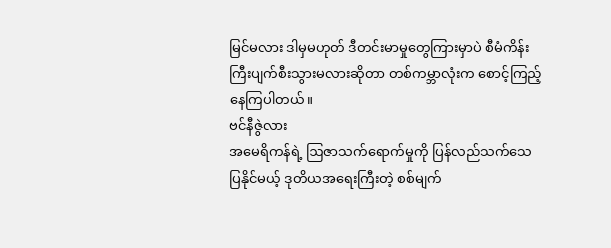မြင်မလား ဒါမှမဟုတ် ဒီတင်းမာမှုတွေကြားမှာပဲ စီမံကိန်းကြီးပျက်စီးသွားမလားဆိုတာ တစ်ကမ္ဘာလုံးက စောင့်ကြည့်နေကြပါတယ်။
ဗင်နီဇွဲလား
အမေရိကန်ရဲ့ ဩဇာသက်ရောက်မှုကို ပြန်လည်သက်သေပြနိုင်မယ့် ဒုတိယအရေးကြီးတဲ့ စစ်မျက်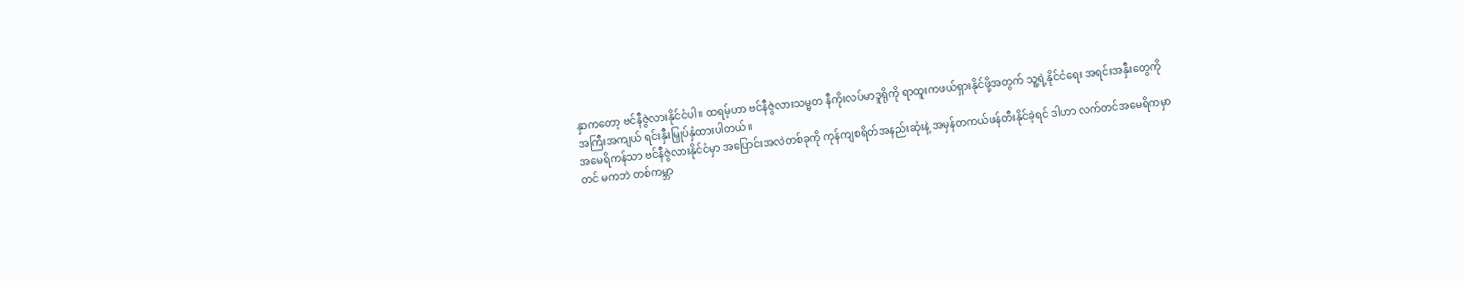နှာကတော့ ဗင်နီဇွဲလားနိုင်ငံပါ။ ထရမ့်ဟာ ဗင်နီဇွဲလားသမ္မတ နီကိုးလပ်မာဒူရိုကို ရာထူးကဖယ်ရှားနိုင်ဖို့အတွက် သူ့ရဲ့နိုင်ငံရေး အရင်းအနှီးတွေကို အကြီးအကျယ် ရင်းနှီးမြှုပ်နှံထားပါတယ်။
အမေရိကန်သာ ဗင်နီဇွဲလားနိုင်ငံမှာ အပြောင်းအလဲတစ်ခုကို ကုန်ကျစရိတ်အနည်းဆုံးနဲ့ အမှန်တကယ်ဖန်တီးနိုင်ခဲ့ရင် ဒါဟာ လက်တင်အမေရိကမှာတင် မကဘဲ တစ်ကမ္ဘာ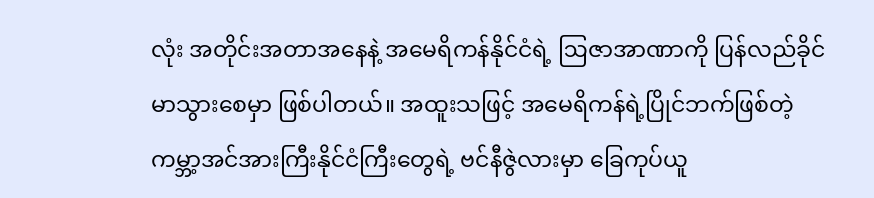လုံး အတိုင်းအတာအနေနဲ့ အမေရိကန်နိုင်ငံရဲ့ ဩဇာအာဏာကို ပြန်လည်ခိုင်မာသွားစေမှာ ဖြစ်ပါတယ်။ အထူးသဖြင့် အမေရိကန်ရဲ့ပြိုင်ဘက်ဖြစ်တဲ့ ကမ္ဘာ့အင်အားကြီးနိုင်ငံကြီးတွေရဲ့ ဗင်နီဇွဲလားမှာ ခြေကုပ်ယူ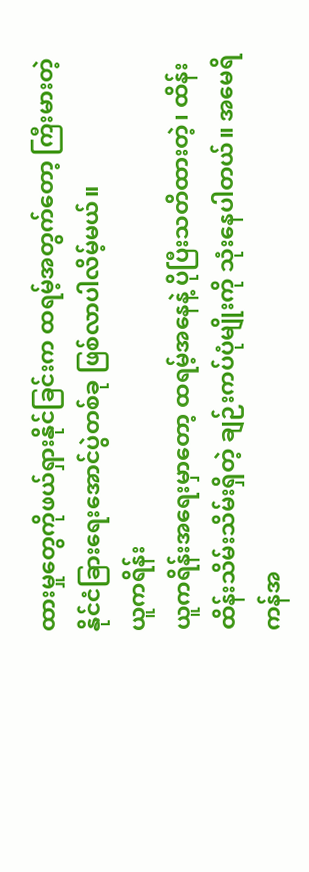ထားမှုတွေကိုဖယ်ရှားနိုင်ခြင်းက ထရမ့်အတွက်တော့ ကြီးမားတဲ့ နိုင်ငံခြားရေးအောင်ပွဲတစ်ခု ဖြစ်လာပါလိမ့်မယ်။
ယူကရိန်း
ယူကရိန်းအရေးမှာတော့ ထရမ့်အနေနဲ့ ပိုပြီးသတိထားတဲ့၊ ထိန်းထိန်းသိမ်းသိမ်းရှိတဲ့ ချဉ်းကပ်ပုံမျိုးကို သုံးနေပါတယ်။ အမေရိကန်အ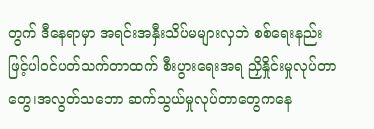တွက် ဒီနေရာမှာ အရင်းအနှီးသိပ်မများလှဘဲ စစ်ရေးနည်းဖြင့်ပါဝင်ပတ်သက်တာထက် စီးပွားရေးအရ ညှိနှိုင်းမှုလုပ်တာတွေ၊အလွတ်သဘော ဆက်သွယ်မှုလုပ်တာတွေကနေ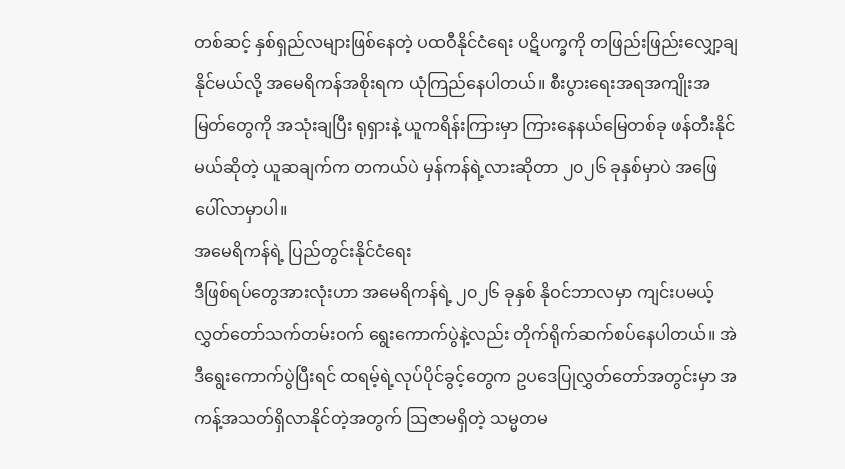တစ်ဆင့် နှစ်ရှည်လများဖြစ်နေတဲ့ ပထဝီနိုင်ငံရေး ပဋိပက္ခကို တဖြည်းဖြည်းလျှော့ချနိုင်မယ်လို့ အမေရိကန်အစိုးရက ယုံကြည်နေပါတယ်။ စီးပွားရေးအရအကျိုးအမြတ်တွေကို အသုံးချပြီး ရုရှားနဲ့ ယူကရိန်းကြားမှာ ကြားနေနယ်မြေတစ်ခု ဖန်တီးနိုင်မယ်ဆိုတဲ့ ယူဆချက်က တကယ်ပဲ မှန်ကန်ရဲ့လားဆိုတာ ၂၀၂၆ ခုနှစ်မှာပဲ အဖြေပေါ်လာမှာပါ။
အမေရိကန်ရဲ့ ပြည်တွင်းနိုင်ငံရေး
ဒီဖြစ်ရပ်တွေအားလုံးဟာ အမေရိကန်ရဲ့ ၂၀၂၆ ခုနှစ် နိုဝင်ဘာလမှာ ကျင်းပမယ့် လွှတ်တော်သက်တမ်းဝက် ရွေးကောက်ပွဲနဲ့လည်း တိုက်ရိုက်ဆက်စပ်နေပါတယ်။ အဲဒီရွေးကောက်ပွဲပြီးရင် ထရမ့်ရဲ့လုပ်ပိုင်ခွင့်တွေက ဥပဒေပြုလွှတ်တော်အတွင်းမှာ အကန့်အသတ်ရှိလာနိုင်တဲ့အတွက် ဩဇာမရှိတဲ့ သမ္မတမ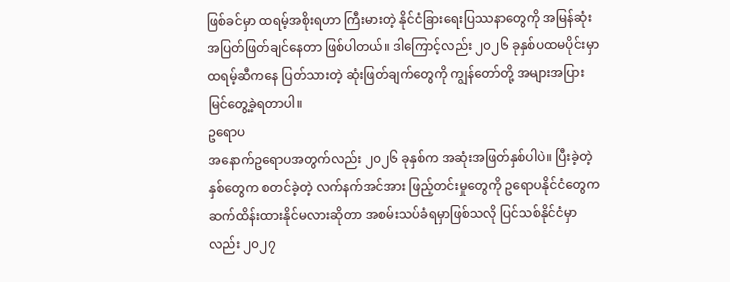ဖြစ်ခင်မှာ ထရမ့်အစိုးရဟာ ကြီးမားတဲ့ နိုင်ငံခြားရေးပြဿနာတွေကို အမြန်ဆုံး အပြတ်ဖြတ်ချင်နေတာ ဖြစ်ပါတယ်။ ဒါကြောင့်လည်း ၂၀၂၆ ခုနှစ်ပထမပိုင်းမှာ ထရမ့်ဆီကနေ ပြတ်သားတဲ့ ဆုံးဖြတ်ချက်တွေကို ကျွန်တော်တို့ အများအပြား မြင်တွေ့ခဲ့ရတာပါ။
ဥရောပ
အနောက်ဥရောပအတွက်လည်း ၂၀၂၆ ခုနှစ်က အဆုံးအဖြတ်နှစ်ပါပဲ။ ပြီးခဲ့တဲ့နှစ်တွေက စတင်ခဲ့တဲ့ လက်နက်အင်အား ဖြည့်တင်းမှုတွေကို ဥရောပနိုင်ငံတွေက ဆက်ထိန်းထားနိုင်မလားဆိုတာ အစမ်းသပ်ခံရမှာဖြစ်သလို ပြင်သစ်နိုင်ငံမှာလည်း ၂၀၂၇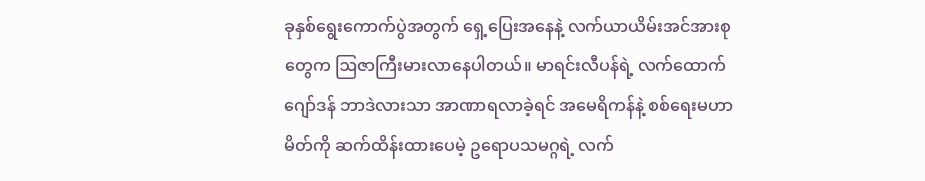ခုနှစ်ရွေးကောက်ပွဲအတွက် ရှေ့ပြေးအနေနဲ့ လက်ယာယိမ်းအင်အားစုတွေက ဩဇာကြီးမားလာနေပါတယ်။ မာရင်းလီပန်ရဲ့ လက်ထောက် ဂျော်ဒန် ဘာဒဲလားသာ အာဏာရလာခဲ့ရင် အမေရိကန်နဲ့ စစ်ရေးမဟာမိတ်ကို ဆက်ထိန်းထားပေမဲ့ ဥရောပသမဂ္ဂရဲ့ လက်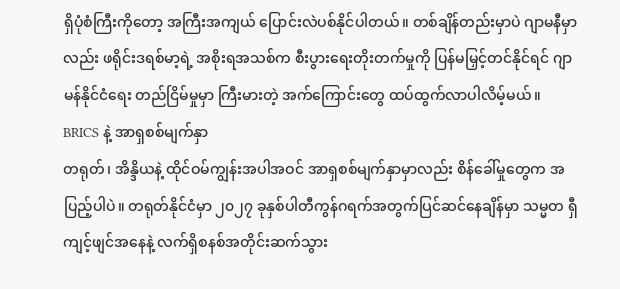ရှိပုံစံကြီးကိုတော့ အကြီးအကျယ် ပြောင်းလဲပစ်နိုင်ပါတယ်။ တစ်ချိန်တည်းမှာပဲ ဂျာမနီမှာလည်း ဖရိုင်းဒရစ်မာ့ရဲ့ အစိုးရအသစ်က စီးပွားရေးတိုးတက်မှုကို ပြန်မမြှင့်တင်နိုင်ရင် ဂျာမန်နိုင်ငံရေး တည်ငြိမ်မှုမှာ ကြီးမားတဲ့ အက်ကြောင်းတွေ ထပ်ထွက်လာပါလိမ့်မယ်။
BRICS နဲ့ အာရှစစ်မျက်နှာ
တရုတ်၊ အိန္ဒိယနဲ့ ထိုင်ဝမ်ကျွန်းအပါအဝင် အာရှစစ်မျက်နှာမှာလည်း စိန်ခေါ်မှုတွေက အပြည့်ပါပဲ။ တရုတ်နိုင်ငံမှာ ၂၀၂၇ ခုနှစ်ပါတီကွန်ဂရက်အတွက်ပြင်ဆင်နေချိန်မှာ သမ္မတ ရှီကျင့်ဖျင်အနေနဲ့ လက်ရှိစနစ်အတိုင်းဆက်သွား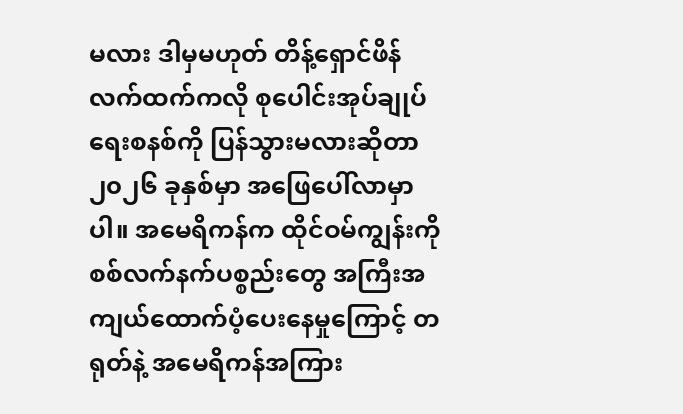မလား ဒါမှမဟုတ် တိန့်ရှောင်ဖိန် လက်ထက်ကလို စုပေါင်းအုပ်ချုပ်ရေးစနစ်ကို ပြန်သွားမလားဆိုတာ ၂၀၂၆ ခုနှစ်မှာ အဖြေပေါ်လာမှာပါ။ အမေရိကန်က ထိုင်ဝမ်ကျွန်းကိုစစ်လက်နက်ပစ္စည်းတွေ အကြီးအကျယ်ထောက်ပံ့ပေးနေမှုကြောင့် တရုတ်နဲ့ အမေရိကန်အကြား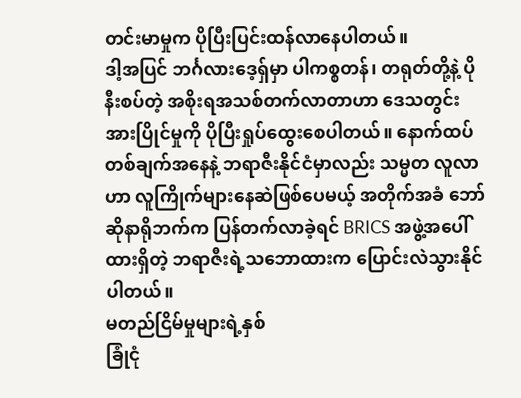တင်းမာမှုက ပိုပြီးပြင်းထန်လာနေပါတယ်။
ဒါ့အပြင် ဘင်္ဂလားဒေ့ရှ်မှာ ပါကစ္စတန်၊ တရုတ်တို့နဲ့ ပိုနီးစပ်တဲ့ အစိုးရအသစ်တက်လာတာဟာ ဒေသတွင်းအားပြိုင်မှုကို ပိုပြီးရှုပ်ထွေးစေပါတယ်။ နောက်ထပ်တစ်ချက်အနေနဲ့ ဘရာဇီးနိုင်ငံမှာလည်း သမ္မတ လူလာဟာ လူကြိုက်များနေဆဲဖြစ်ပေမယ့် အတိုက်အခံ ဘော်ဆိုနာရိုဘက်က ပြန်တက်လာခဲ့ရင် BRICS အဖွဲ့အပေါ် ထားရှိတဲ့ ဘရာဇီးရဲ့သဘောထားက ပြောင်းလဲသွားနိုင်ပါတယ်။
မတည်ငြိမ်မှုများရဲ့နှစ်
ခြုံငုံ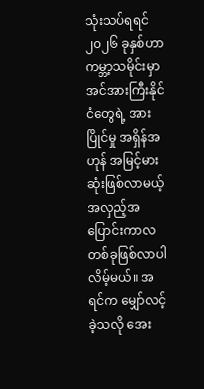သုံးသပ်ရရင် ၂၀၂၆ ခုနှစ်ဟာ ကမ္ဘာ့သမိုင်းမှာ အင်အားကြီးနိုင်ငံတွေရဲ့ အားပြိုင်မှု အရှိန်အဟုန် အမြင့်မားဆုံးဖြစ်လာမယ့် အလှည့်အပြောင်းကာလ တစ်ခုဖြစ်လာပါလိမ့်မယ်။ အရင်က မျှော်လင့်ခဲ့သလို အေး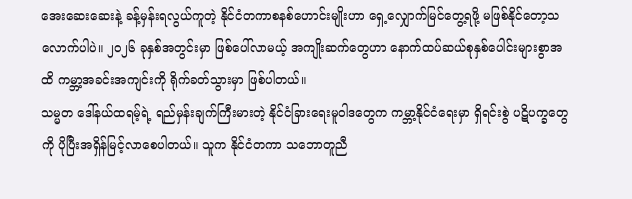အေးဆေးဆေးနဲ့ ခန့်မှန်းရလွယ်ကူတဲ့ နိုင်ငံတကာစနစ်ဟောင်းမျိုးဟာ ရှေ့လျှောက်မြင်တွေ့ရဖို့ မဖြစ်နိုင်တော့သလောက်ပါပဲ။ ၂၀၂၆ ခုနှစ်အတွင်းမှာ ဖြစ်ပေါ်လာမယ့် အကျိုးဆက်တွေဟာ နောက်ထပ်ဆယ်စုနှစ်ပေါင်းများစွာအထိ ကမ္ဘာ့အခင်းအကျင်းကို ရိုက်ခတ်သွားမှာ ဖြစ်ပါတယ်။
သမ္မတ ဒေါ်နယ်ထရမ့်ရဲ့ ရည်မှန်းချက်ကြီးမားတဲ့ နိုင်ငံခြားရေးမူဝါဒတွေက ကမ္ဘာ့နိုင်ငံရေးမှာ ရှိရင်းစွဲ ပဋိပက္ခတွေကို ပိုပြီးအရှိန်မြင့်လာစေပါတယ်။ သူက နိုင်ငံတကာ သဘောတူညီ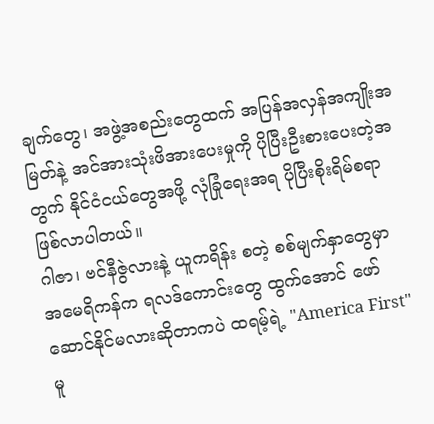ချက်တွေ၊ အဖွဲ့အစည်းတွေထက် အပြန်အလှန်အကျိုးအမြတ်နဲ့ အင်အားသုံးဖိအားပေးမှုကို ပိုပြီးဦးစားပေးတဲ့အတွက် နိုင်ငံငယ်တွေအဖို့ လုံခြုံရေးအရ ပိုပြီးစိုးရိမ်စရာဖြစ်လာပါတယ်။
ဂါဇာ၊ ဗင်နီဇွဲလားနဲ့ ယူကရိန်း စတဲ့ စစ်မျက်နှာတွေမှာ အမေရိကန်က ရလဒ်ကောင်းတွေ ထွက်အောင် ဖော်ဆောင်နိုင်မလားဆိုတာကပဲ ထရမ့်ရဲ့ "America First" မူ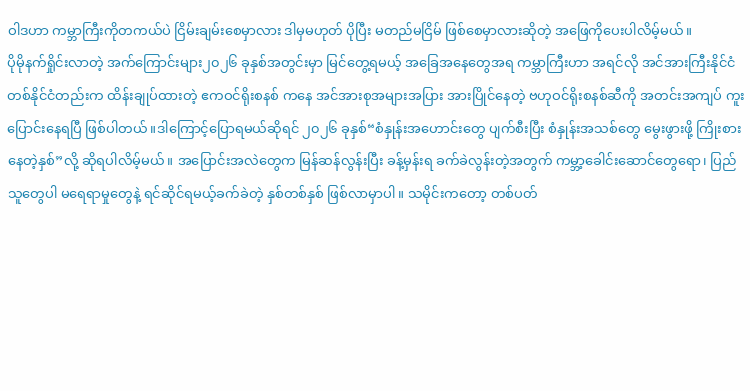ဝါဒဟာ ကမ္ဘာကြီးကိုတကယ်ပဲ ငြိမ်းချမ်းစေမှာလား ဒါမှမဟုတ် ပိုပြီး မတည်မငြိမ် ဖြစ်စေမှာလားဆိုတဲ့ အဖြေကိုပေးပါလိမ့်မယ်။
ပိုမိုနက်ရှိုင်းလာတဲ့ အက်ကြောင်းများ၂၀၂၆ ခုနှစ်အတွင်းမှာ မြင်တွေ့ရမယ့် အခြေအနေတွေအရ ကမ္ဘာကြီးဟာ အရင်လို အင်အားကြီးနိုင်ငံ တစ်နိုင်ငံတည်းက ထိန်းချုပ်ထားတဲ့ ဧကဝင်ရိုးစနစ် ကနေ အင်အားစုအများအပြား အားပြိုင်နေတဲ့ ဗဟုဝင်ရိုးစနစ်ဆီကို အတင်းအကျပ် ကူးပြောင်းနေရပြီ ဖြစ်ပါတယ်။ဒါကြောင့်ပြောရမယ်ဆိုရင် ၂၀၂၆ ခုနှစ်“စံနှုန်းအဟောင်းတွေ ပျက်စီးပြီး စံနှုန်းအသစ်တွေ မွေးဖွားဖို့ ကြိုးစားနေတဲ့နှစ်”လို့ ဆိုရပါလိမ့်မယ်။ အပြောင်းအလဲတွေက မြန်ဆန်လွန်းပြီး ခန့်မှန်းရ ခက်ခဲလွန်းတဲ့အတွက် ကမ္ဘာ့ခေါင်းဆောင်တွေရော၊ ပြည်သူတွေပါ မရေရာမှုတွေနဲ့ ရင်ဆိုင်ရမယ့်ခက်ခဲတဲ့ နှစ်တစ်နှစ် ဖြစ်လာမှာပါ။ သမိုင်းကတော့ တစ်ပတ်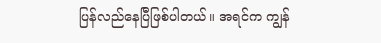ပြန်လည်နေပြီဖြစ်ပါတယ်။ အရင်က ကျွန်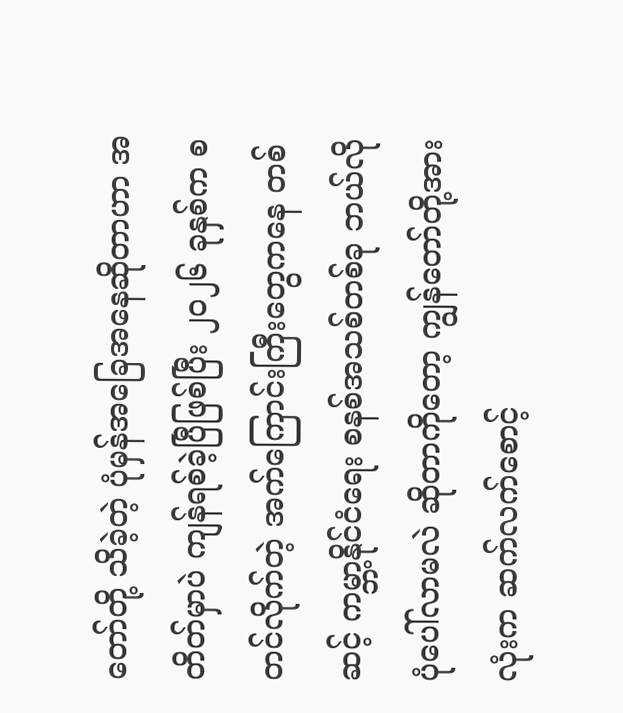တော်တို့ သိခဲ့တဲ့ ပုံမှန်အခြေအနေဆိုတာဟာ အတိတ်မှာပဲ ကျန်ရစ်ခဲ့ပြီဖြစ်ပြီး ၂၀၂၆ ခုနှစ်က စတင်လိုက်တဲ့ အက်ကြောင်းကြီးတွေကနေ တစ်ဆင့် ကမ္ဘာ့နိုင်ငံရေး စနစ်အသစ်တစ်ခု ဘယ်လိုပုံပေါ်လာမလဲ ဆိုတာကိုတော့ ကျွန်တော်တို့အားလုံးက ဆက်လက်စောင့်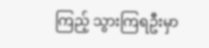ကြည့် သွားကြရဦးမှာ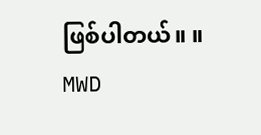ဖြစ်ပါတယ်။ ။
MWD